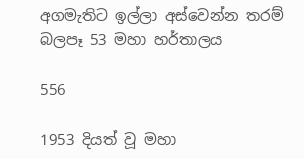අගමැතිට ඉල්ලා අස්වෙන්න තරම් බලපෑ 53 මහා හර්තාලය

556

1953 දියත් වූ මහා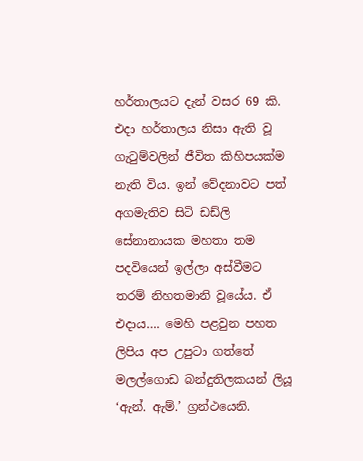හර්තාලයට දැන් වසර 69 කි. එදා හර්තාලය නිසා ඇති වූ ගැටුම්වලින් ජීවිත කිහිපයක්ම නැති විය. ඉන් වේදනාවට පත් අගමැතිව සිටි ඩඩ්ලි සේනානායක මහතා තම පදවියෙන් ඉල්ලා අස්වීමට තරම් නිහතමානි වූයේය. ඒ එදාය…. මෙහි පළවුන පහත ලිපිය අප උපුටා ගත්තේ මලල්ගොඩ බන්දුතිලකයන් ලියූ ‘ඇන්. ඇම්.’ ග්‍රන්ථයෙනි.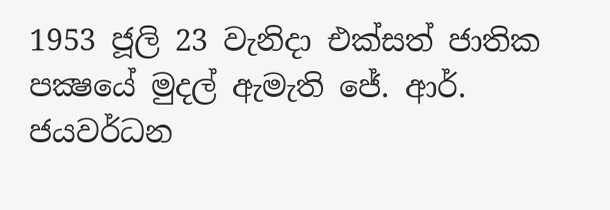1953 ජූලි 23 වැනිදා එක්සත් ජාතික පක්‍ෂයේ මුදල් ඇමැති ජේ. ආර්. ජයවර්ධන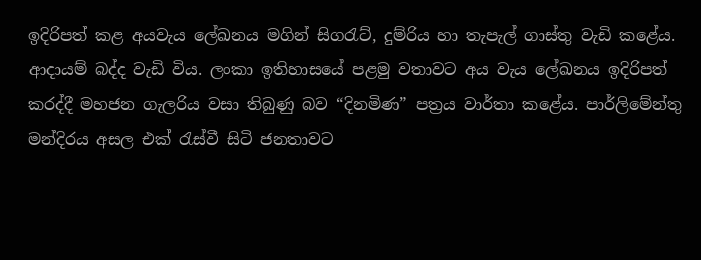ඉදිරිපත් කළ අයවැය ලේඛනය මගින් සිගරැට්, දුම්රිය හා තැපැල් ගාස්තු වැඩි කළේය. ආදායම් බද්ද වැඩි විය. ලංකා ඉතිහාසයේ පළමු වතාවට අය වැය ලේඛනය ඉදිරිපත් කරද්දී මහජන ගැලරිය වසා තිබුණු බව “දිනමිණ” පත්‍රය වාර්තා කළේය. පාර්ලිමේන්තු මන්දිරය අසල එක් රැස්වී සිටි ජනතාවට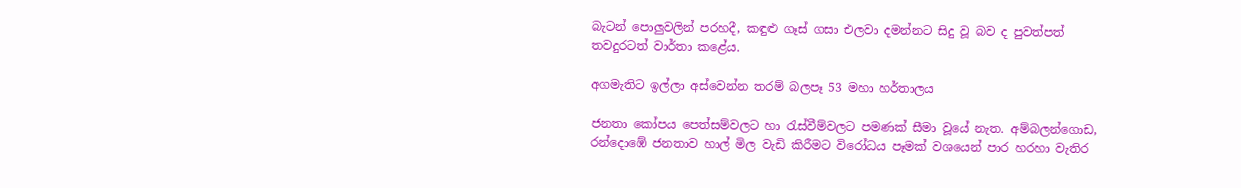බැටන් පොලුවලින් පරහදී, කඳුළු ගෑස් ගසා එලවා දමන්නට සිදු වූ බව ද පුවත්පත් තවදුරටත් වාර්තා කළේය.

අගමැතිට ඉල්ලා අස්වෙන්න තරම් බලපෑ 53 මහා හර්තාලය

ජනතා කෝපය පෙත්සම්වලට හා රැස්වීම්වලට පමණක් සීමා වූයේ නැත. අම්බලන්ගොඩ, රන්දොඹේ ජනතාව හාල් මිල වැඩි කිරීමට විරෝධය පෑමක් වශයෙන් පාර හරහා වැතිර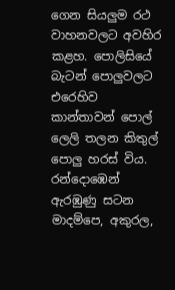ගෙන සියලුම රථ වාහනවලට අවහිර කළහ. පොලිසියේ බැටන් පොලුවලට එරෙහිව කාන්තාවන් පොල් ලෙලි තලන කිතුල් පොලු හරස් විය. රන්දොඹෙන් ඇරඹුණු සටන මාදම්පෙ, අකුරල,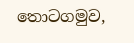තොටගමුව,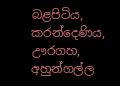බළපිටිය, කරන්දෙණිය, ඌරගහ, අහුන්ගල්ල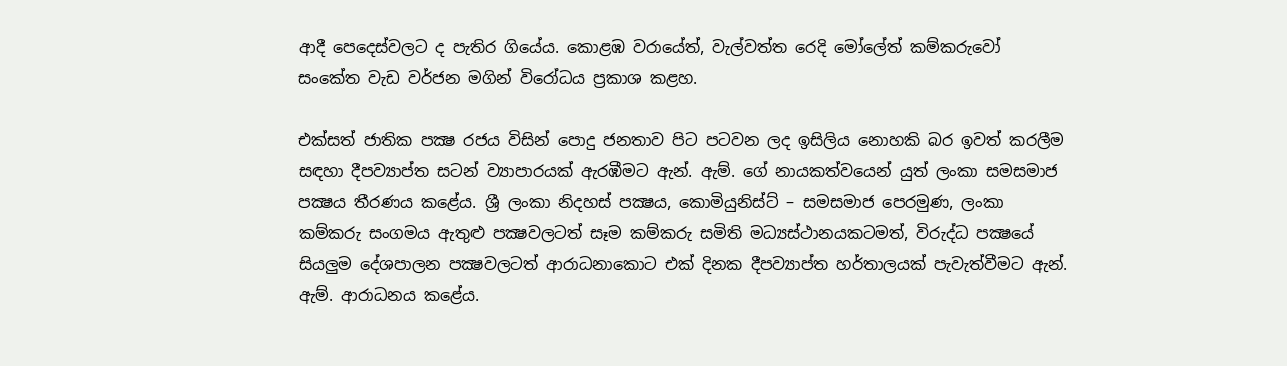ආදී පෙදෙස්වලට ද පැතිර ගියේය. කොළඹ වරායේත්, වැල්වත්ත රෙදි මෝලේත් කම්කරුවෝ සංකේත වැඩ වර්ජන මගින් විරෝධය ප්‍රකාශ කළහ.

එක්සත් ජාතික පක්‍ෂ රජය විසින් පොදු ජනතාව පිට පටවන ලද ඉසිලිය නොහකි බර ඉවත් කරලීම සඳහා දීපව්‍යාප්ත සටන් ව්‍යාපාරයක් ඇරඹීමට ඇන්. ඇම්. ගේ නායකත්වයෙන් යුත් ලංකා සමසමාජ පක්‍ෂය තීරණය කළේය. ශ්‍රී ලංකා නිදහස් පක්‍ෂය, කොමියුනිස්ට් – සමසමාජ පෙරමුණ, ලංකා කම්කරු සංගමය ඇතුළු පක්‍ෂවලටත් සෑම කම්කරු සමිති මධ්‍යස්ථානයකටමත්, විරුද්ධ පක්‍ෂයේ සියලුම දේශපාලන පක්‍ෂවලටත් ආරාධනාකොට එක් දිනක දීපව්‍යාප්ත හර්තාලයක් පැවැත්වීමට ඇන්. ඇම්. ආරාධනය කළේය.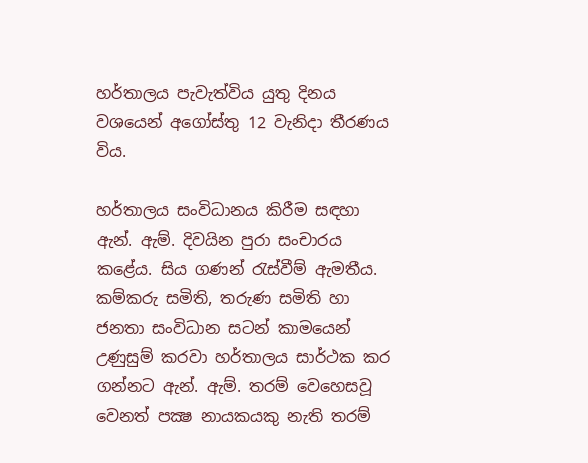හර්තාලය පැවැත්විය යුතු දිනය වශයෙන් අගෝස්තු 12 වැනිදා තීරණය විය.

හර්තාලය සංවිධානය කිරීම සඳහා ඇන්. ඇම්. දිවයින පුරා සංචාරය කළේය. සිය ගණන් රැස්වීම් ඇමතීය. කම්කරු සමිති, තරුණ සමිති හා ජනතා සංවිධාන සටන් කාමයෙන් උණුසුම් කරවා හර්තාලය සාර්ථක කර ගන්නට ඇන්. ඇම්. තරම් වෙහෙසවූ වෙනත් පක්‍ෂ නායකයකු නැති තරම්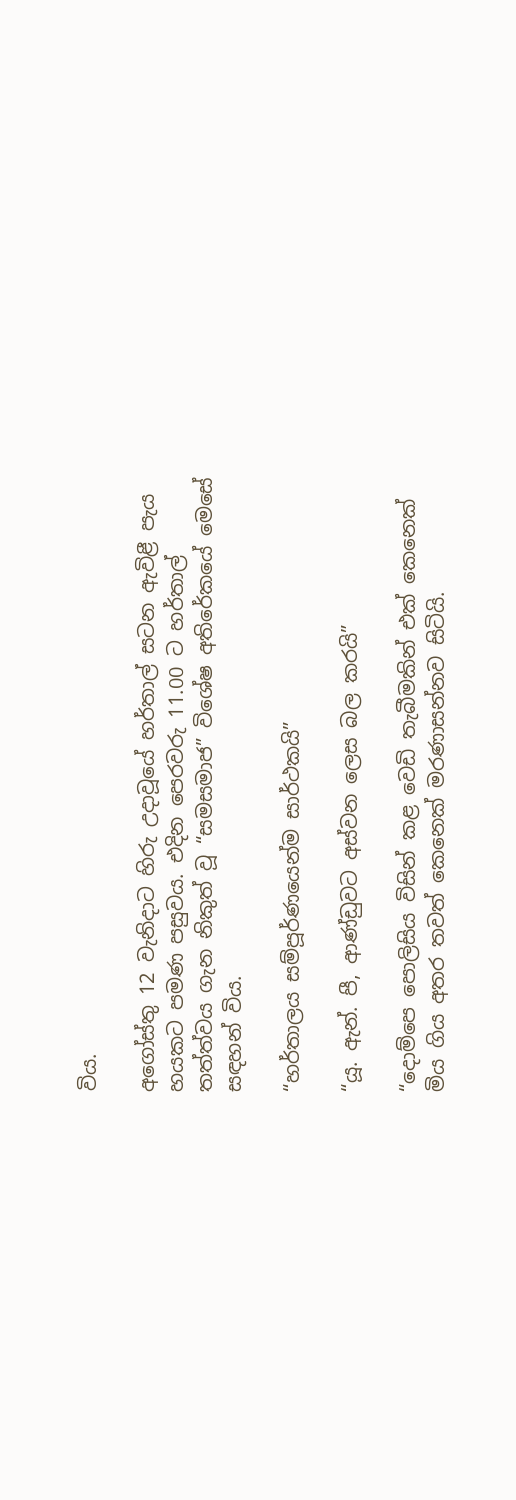විය.

අගෝස්තු 12 වැනිදාට හිරු උදාවූයේ හර්තාල් සටන ඇවිළී පැය හයකට පමණ පසුවය. එදින පෙරවරු 11.00 ට හර්තාල් තත්ත්වය ගැන නිකුත් වූ “සමසමාජ” විශේෂ අතිරේකයේ මෙසේ සඳහන් විය.

“හර්තාලය සම්පූර්ණයෙන්ම සාර්ථකයි”

“යූ. ඇන්. පී, ආණ්ඩුවට අස්වන ලෙස බල කරයි”

“දොම්පෙ පොලිසිය විසින් කළ වෙඩි තැබීමකින් එක් කෙනෙක් මිය ගිය අතර තවත් කෙනෙක් මරණාසන්නව සිටියි.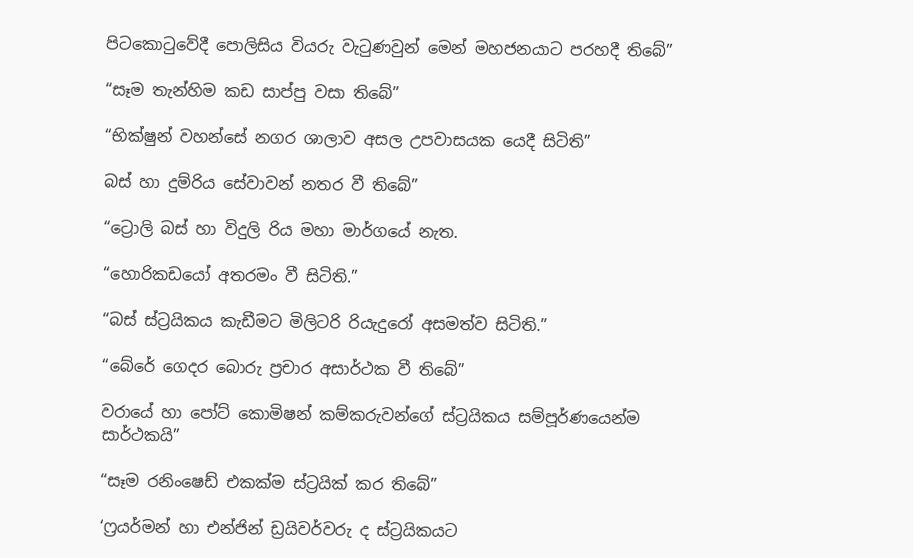පිටකොටුවේදී පොලිසිය වියරු වැටුණවුන් මෙන් මහජනයාට පරහදී තිබේ”

“සෑම තැන්හිම කඩ සාප්පු වසා තිබේ”

“භික්ෂුන් වහන්සේ නගර ශාලාව අසල උපවාසයක යෙදී සිටිති”

බස් හා දුම්රිය සේවාවන් නතර වී තිබේ”

“ට්‍රොලි බස් හා විදුලි රිය මහා මාර්ගයේ නැත.

“හොරිකඩයෝ අතරමං වී සිටිති.”

“බස් ස්ට්‍රයිකය කැඩීමට මිලිටරි රියැදුරෝ අසමත්ව සිටිති.”

“බේරේ ගෙදර බොරු ප්‍රචාර අසාර්ථක වී තිබේ”

වරායේ හා පෝට් කොමිෂන් කම්කරුවන්ගේ ස්ට්‍රයිකය සම්පූර්ණයෙන්ම සාර්ථකයි”

“සෑම රනිංෂෙඩ් එකක්ම ස්ට්‍රයික් කර තිබේ”

‘ෆ්‍රයර්මන් හා එන්ජින් ඩ්‍රයිවර්වරු ද ස්ට්‍රයිකයට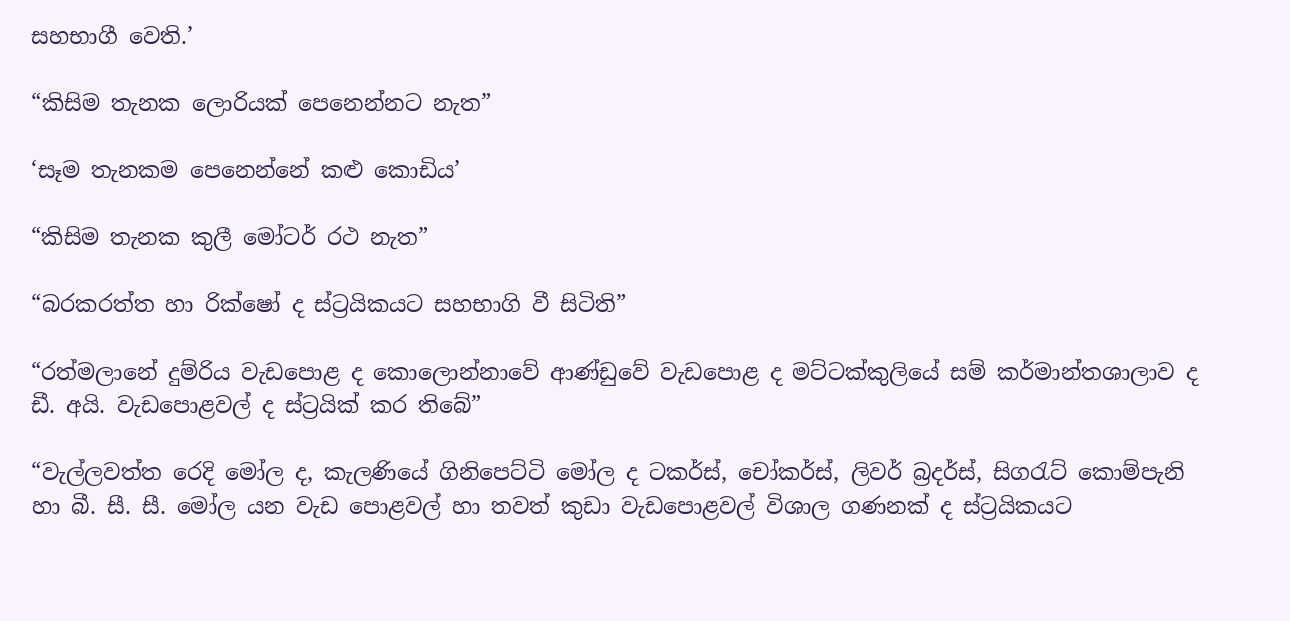සහභාගී වෙති.’

“කිසිම තැනක ලොරියක් පෙනෙන්නට නැත”

‘සෑම තැනකම පෙනෙන්නේ කළු කොඩිය’

“කිසිම තැනක කුලී මෝටර් රථ නැත”

“බරකරත්ත හා රික්ෂෝ ද ස්ට්‍රයිකයට සහභාගි වී සිටිති”

“රත්මලානේ දුම්රිය වැඩපොළ ද කොලොන්නාවේ ආණ්ඩුවේ වැඩපොළ ද මට්ටක්කුලියේ සම් කර්මාන්තශාලාව ද ඩී. අයි. වැඩපොළවල් ද ස්ට්‍රයික් කර තිබේ”

“වැල්ලවත්ත රෙදි මෝල ද, කැලණියේ ගිනිපෙට්ටි මෝල ද ටකර්ස්, චෝකර්ස්, ලිවර් බ්‍රදර්ස්, සිගරැට් කොම්පැනි හා බී. සී. සී. මෝල යන වැඩ පොළවල් හා තවත් කුඩා වැඩපොළවල් විශාල ගණනක් ද ස්ට්‍රයිකයට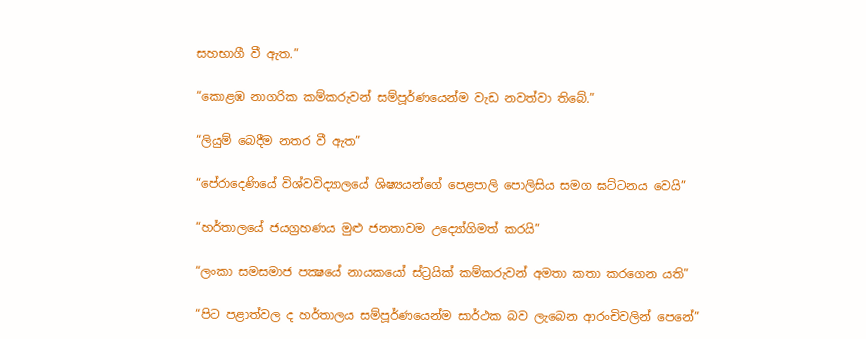සහභාගී වී ඇත.”

“කොළඹ නාගරික කම්කරුවන් සම්පූර්ණයෙන්ම වැඩ නවත්වා තිබේ.”

“ලියුම් බෙදීම නතර වී ඇත”

“පේරාදෙණියේ විශ්වවිද්‍යාලයේ ශිෂ්‍යයන්ගේ පෙළපාලි පොලිසිය සමග ඝට්ටනය වෙයි”

“හර්තාලයේ ජයග්‍රහණය මුළු ජනතාවම උද්‍යෝගිමත් කරයි”

“ලංකා සමසමාජ පක්‍ෂයේ නායකයෝ ස්ට්‍රයික් කම්කරුවන් අමතා කතා කරගෙන යති”

“පිට පළාත්වල ද හර්තාලය සම්පූර්ණයෙන්ම සාර්ථක බව ලැබෙන ආරංචිවලින් පෙනේ”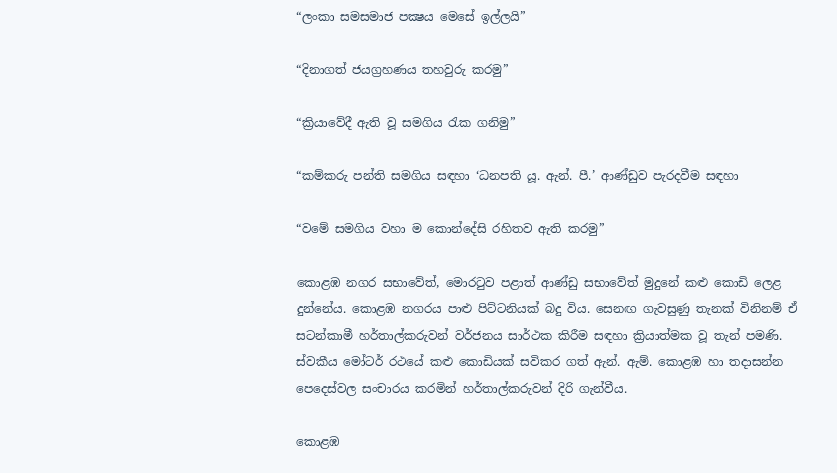“ලංකා සමසමාජ පක්‍ෂය මෙසේ ඉල්ලයි”

“දිනාගත් ජයග්‍රහණය තහවුරු කරමු”

“ක්‍රියාවේදී ඇති වූ සමගිය රැක ගනිමු”

“කම්කරු පන්ති සමගිය සඳහා ‘ධනපති යූ. ඇන්. පී.’ ආණ්ඩුව පැරදවීම සඳහා

“වමේ සමගිය වහා ම කොන්දේසි රහිතව ඇති කරමු”

කොළඹ නගර සභාවේත්, මොරටුව පළාත් ආණ්ඩු සභාවේත් මුදුනේ කළු කොඩි ලෙළ දුන්නේය. කොළඹ නගරය පාළු පිට්ටනියක් බදු විය. සෙනඟ ගැවසුණු තැනක් විනිනම් ඒ සටන්කාමී හර්තාල්කරුවන් වර්ජනය සාර්ථක කිරීම සඳහා ක්‍රියාත්මක වූ තැන් පමණි. ස්වකීය මෝටර් රථයේ කළු කොඩියක් සවිකර ගත් ඇන්. ඇම්. කොළඹ හා තදාසන්න පෙදෙස්වල සංචාරය කරමින් හර්තාල්කරුවන් දිරි ගැන්වීය.

කොළඹ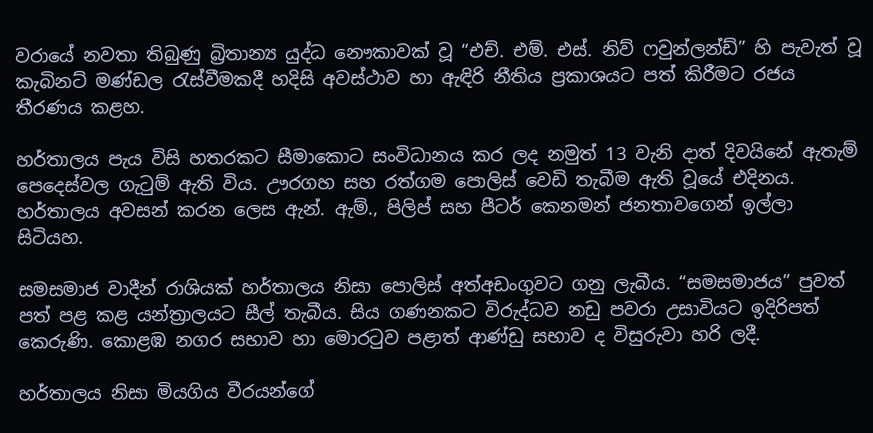වරායේ නවතා තිබුණු බ්‍රිතාන්‍ය යුද්ධ නෞකාවක් වූ “එච්. එම්. එස්. නිව් ෆවුන්ලන්ඩ්” හි පැවැත් වූ කැබිනට් මණ්ඩල රැස්වීමකදී හදිසි අවස්ථාව හා ඇඳිරි නීතිය ප්‍රකාශයට පත් කිරීමට රජය තීරණය කළහ.

හර්තාලය පැය විසි හතරකට සීමාකොට සංවිධානය කර ලද නමුත් 13 වැනි දාත් දිවයිනේ ඇතැම් පෙදෙස්වල ගැටුම් ඇති විය. ඌරගහ සහ රත්ගම පොලිස් වෙඩි තැබීම ඇති වූයේ එදිනය. හර්තාලය අවසන් කරන ලෙස ඇන්. ඇම්., පිලිප් සහ පීටර් කෙනමන් ජනතාවගෙන් ඉල්ලා සිටියහ.

සමසමාජ වාදීන් රාශියක් හර්තාලය නිසා පොලිස් අත්අඩංගුවට ගනු ලැබීය. “සමසමාජය” පුවත් පත් පළ කළ යන්ත්‍රාලයට සීල් තැබීය. සිය ගණනකට විරුද්ධව නඩු පවරා උසාවියට ඉදිරිපත් කෙරුණි. කොළඹ නගර සභාව හා මොරටුව පළාත් ආණ්ඩු සභාව ද විසුරුවා හරි ලදී.

හර්තාලය නිසා මියගිය වීරයන්ගේ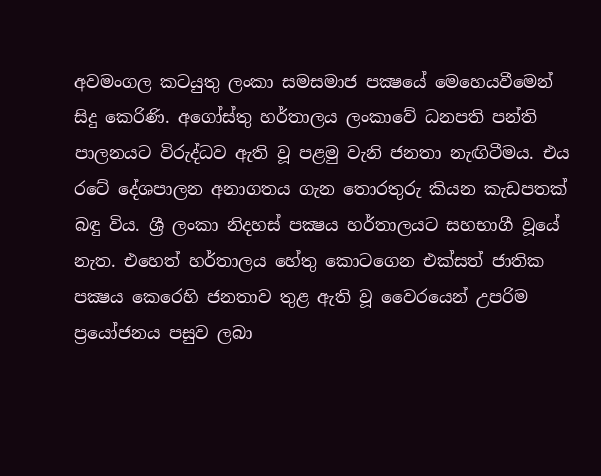අවමංගල කටයුතු ලංකා සමසමාජ පක්‍ෂයේ මෙහෙයවීමෙන් සිදු කෙරිණි. අගෝස්තු හර්තාලය ලංකාවේ ධනපති පන්ති පාලනයට විරුද්ධව ඇති වූ පළමු වැනි ජනතා නැඟිටීමය. එය රටේ දේශපාලන අනාගතය ගැන තොරතුරු කියන කැඩපතක් බඳු විය. ශ්‍රී ලංකා නිදහස් පක්‍ෂය හර්තාලයට සහභාගී වූයේ නැත. එහෙත් හර්තාලය හේතු කොටගෙන එක්සත් ජාතික පක්‍ෂය කෙරෙහි ජනතාව තුළ ඇති වූ වෛරයෙන් උපරිම ප්‍රයෝජනය පසුව ලබා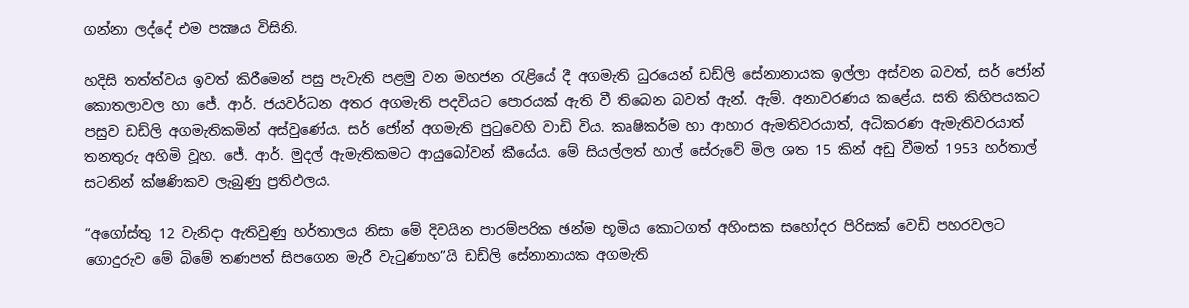ගන්නා ලද්දේ එම පක්‍ෂය විසිනි.

හදිසි තත්ත්වය ඉවත් කිරීමෙන් පසු පැවැති පළමු වන මහජන රැළියේ දී අගමැති ධුරයෙන් ඩඩ්ලි සේනානායක ඉල්ලා අස්වන බවත්, සර් ජෝන් කොතලාවල හා ජේ. ආර්. ජයවර්ධන අතර අගමැති පදවියට පොරයක් ඇති වී තිබෙන බවත් ඇන්. ඇම්. අනාවරණය කළේය. සති කිහිපයකට පසුව ඩඩ්ලි අගමැතිකමින් අස්වුණේය. සර් ජෝන් අගමැති පුටුවෙහි වාඩි විය. කෘෂිකර්ම හා ආහාර ඇමතිවරයාත්, අධිකරණ ඇමැතිවරයාත් තනතුරු අහිමි වූහ. ජේ. ආර්. මුදල් ඇමැතිකමට ආයුබෝවන් කීයේය. මේ සියල්ලත් හාල් සේරුවේ මිල ශත 15 කින් අඩු වීමත් 1953 හර්තාල් සටනින් ක්ෂණිකව ලැබුණු ප්‍රතිඵලය.

“අගෝස්තු 12 වැනිදා ඇතිවුණු හර්තාලය නිසා මේ දිවයින පාරම්පරික ඡන්ම භූමිය කොටගත් අහිංසක සහෝදර පිරිසක් වෙඩි පහරවලට ගොදුරුව මේ බිමේ තණපත් සිපගෙන මැරී වැටුණාහ”යි ඩඩ්ලි සේනානායක අගමැති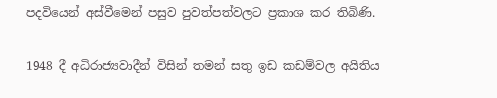පදවියෙන් අස්වීමෙන් පසුව පුවත්පත්වලට ප්‍රකාශ කර තිබිණි.

1948 දී අධිරාජ්‍යවාදීන් විසින් තමන් සතු ඉඩ කඩම්වල අයිතිය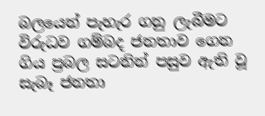බලයෙන් පැහැර ගනු ලැබීමට විරුධව ගම්බද ජනතාව ගෙන ගිය ප්‍රබල සටනින් පසුව ඇති වූ සැබෑ ජනතා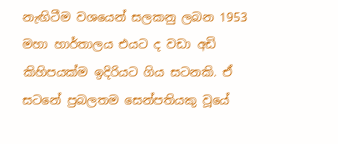නැඟිටීම වශයෙන් සලකනු ලබන 1953 මහා හාර්තාලය එයට ද වඩා අඩි කිහිපයක්ම ඉදිරියට ගිය සටනකි. ඒ සටනේ ප්‍රබලතම සෙන්පතියකු වූයේ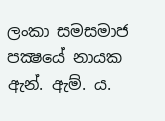ලංකා සමසමාජ පක්‍ෂයේ නායක ඇන්. ඇම්. ය.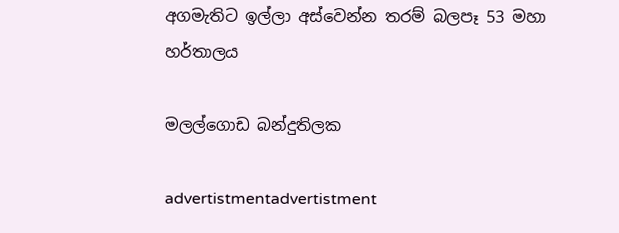අගමැතිට ඉල්ලා අස්වෙන්න තරම් බලපෑ 53 මහා හර්තාලය

මලල්ගොඩ බන්දුතිලක

advertistmentadvertistment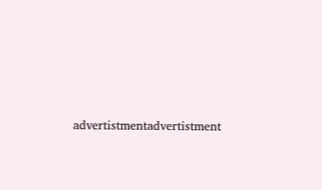advertistmentadvertistment